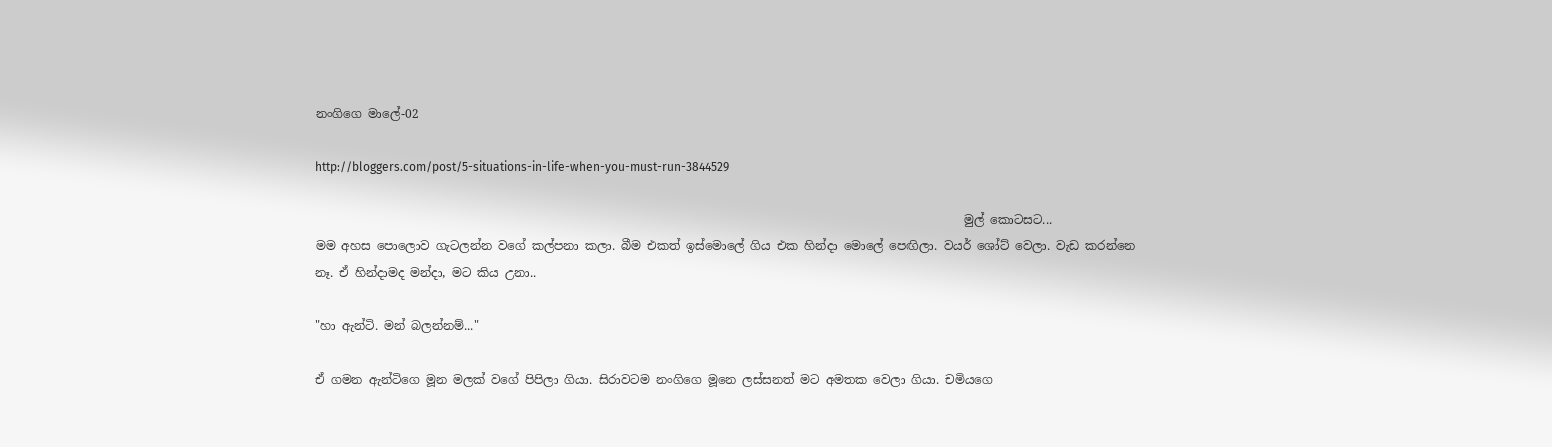නංගිගෙ මාලේ-02

http://bloggers.com/post/5-situations-in-life-when-you-must-run-3844529

                                                                                                            මුල් කොටසට...
මම අහස පොලොව ගැටලන්න වගේ කල්පනා කලා. බීම එකත් ඉස්මොලේ ගිය එක හින්දා මොලේ පෙඟිලා. වයර් ශෝට් වෙලා. වැඩ කරන්නෙ නෑ. ඒ හින්දාමද මන්දා, මට කිය උනා..

"හා ඇන්ටි. මන් බලන්නම්..."

ඒ ගමන ඇන්ටිගෙ මූන මලක් වගේ පිපිලා ගියා. සිරාවටම නංගිගෙ මූනෙ ලස්සනත් මට අමතක වෙලා ගියා. චමියගෙ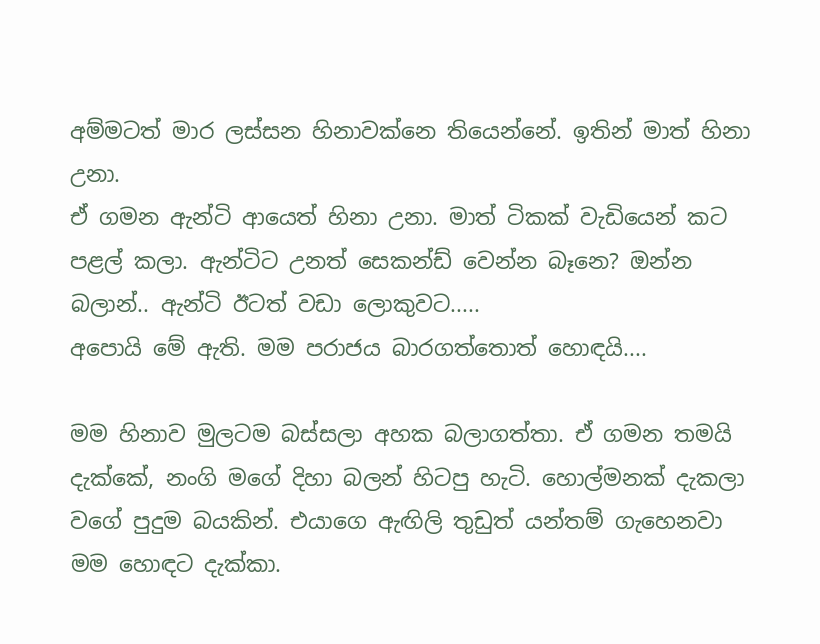අම්මටත් මාර ලස්සන හිනාවක්නෙ තියෙන්නේ. ඉතින් මාත් හිනා උනා.
ඒ ගමන ඇන්ටි ආයෙත් හිනා උනා. මාත් ටිකක් වැඩියෙන් කට පළල් කලා. ඇන්ටිට උනත් සෙකන්ඩ් වෙන්න බෑනෙ? ඔන්න බලාන්.. ඇන්ටි ඊටත් වඩා ලොකුවට.....
අපොයි මේ ඇති. මම පරාජය බාරගත්තොත් හොඳයි....

මම හිනාව මුලටම බස්සලා අහක බලාගත්තා. ඒ ගමන තමයි දැක්කේ, නංගි මගේ දිහා බලන් හිටපු හැටි. හොල්මනක් දැකලා වගේ පුදුම බයකින්. එයාගෙ ඇඟිලි තුඩුත් යන්තම් ගැහෙනවා මම හොඳට දැක්කා.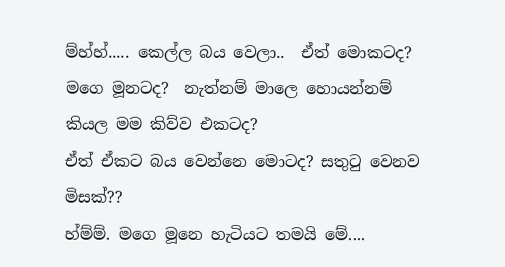ම්හ්හ්..... කෙල්ල බය වෙලා..  ඒත් මොකටද? මගෙ මූනටද?  නැත්නම් මාලෙ හොයන්නම් කියල මම කිව්ව එකටද?
ඒත් ඒකට බය වෙන්නෙ මොටද? සතුටු වෙනව මිසක්??
හ්ම්ම්. මගෙ මූනෙ හැටියට තමයි මේ....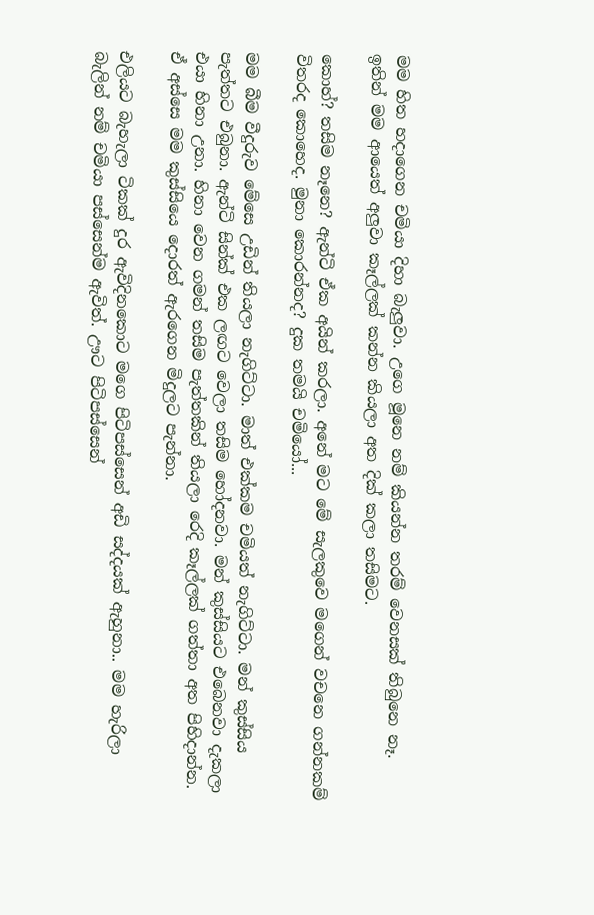මම හිත හදාගෙන චමියා දිහා බැලුවා. උගෙ මූනෙ නම් කියන්න තරම් වෙනසක් තිබුනෙ නෑ.
ඉතින් මම ආයෙත් අලුවා කෑල්ලක් කන්න කියලා අත දික් කලා තසිමට.

කොහ්? තසිම නෑනෙ? ඇන්ටි ඒක අයින් කරලා. අනේ මට මේ සැලකුවෙ මගෙන් වචනෙ ගන්නකම් විතරද කොහෙද. මුනා කොරන්නද? දුක තමයි චමියෝ...

මම බීම වීදුරුව මේසෙ උඩින් තියලා නැගිට්ටා. මාත් එක්කම චමියත් නැගිට්ටා. මන් කුස්සිය පැත්තට එබුනා. ඇන්ටි සින්ක් එක ලඟට වෙලා තසිම හෝදනවා. මන් කුස්සියට එබෙනවා දැකලා එයා හිනා උනා. හිනා වෙන ගමන් තසිම පැත්තකින් තියලා රෙදි කෑල්ලක් ගත්තා අත පිහිදාන්න. ඒ අස්සෙ මම කුස්සියෙ දොරත් ඇරගෙන මිදුලට පැන්නා.

එලියට බැහැලා ටිකක් දුර ඇවිදිනකොට මගෙ පිටිපස්සෙන් අඩි සද්දයක් ඇහුනා.. මම හැරිලා බැලින් නම් චමියා පස්සෙන්ම ඇවිත්. ඌට පිටිපස්සෙන්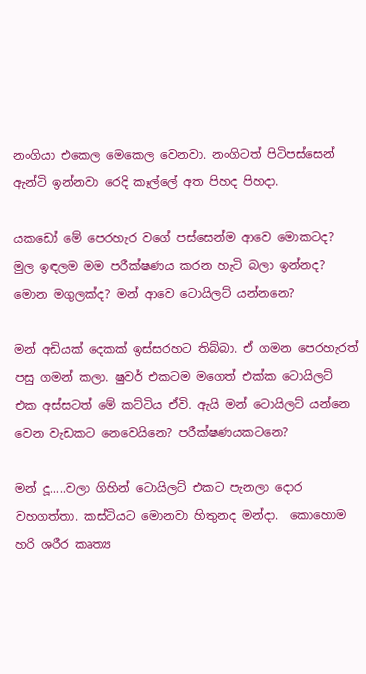නංගියා එකෙල මෙකෙල වෙනවා. නංගිටත් පිටිපස්සෙන් ඇන්ටි ඉන්නවා රෙදි කෑල්ලේ අත පිහද පිහදා.

යකඩෝ මේ පෙරහැර වගේ පස්සෙන්ම ආවෙ මොකටද? මුල ඉඳලම මම පරීක්ෂණය කරන හැටි බලා ඉන්නද? මොන මගුලක්ද? මන් ආවෙ ටොයිලට් යන්නනෙ?

මන් අඩියක් දෙකක් ඉස්සරහට තිබ්බා. ඒ ගමන පෙරහැරත් පසු ගමන් කලා. ෂුවර් එකටම මගෙත් එක්ක ටොයිලට් එක අස්සටත් මේ කට්ටිය ඒවි. ඇයි මන් ටොයිලට් යන්නෙ වෙන වැඩකට නෙවෙයිනෙ? පරීක්ෂණයකටනෙ?

මන් දූ.....වලා ගිහින් ටොයිලට් එකට පැනලා දොර වහගත්තා. කස්ටියට මොනවා හිතුනද මන්දා.  කොහොම හරි ශරීර කෘත්‍ය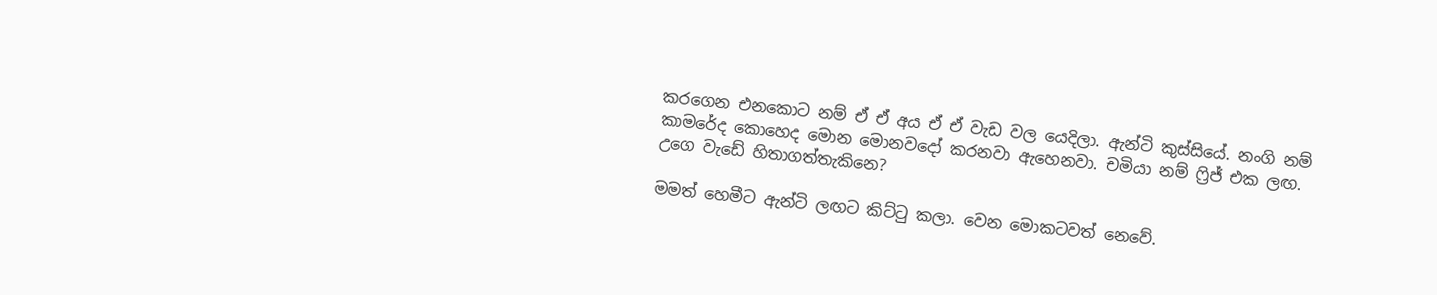කරගෙන එනකොට නම් ඒ ඒ අය ඒ ඒ වැඩ වල යෙදිලා. ඇන්ටි කුස්සියේ. නංගි නම් කාමරේද කොහෙද මොන මොනවදෝ කරනවා ඇහෙනවා. චමියා නම් ෆ්‍රිජ් එක ලඟ. උගෙ වැඩේ හිතාගත්තැකිනෙ?

මමත් හෙමීට ඇන්ටි ලඟට කිට්ටු කලා. වෙන මොකටවත් නෙවේ.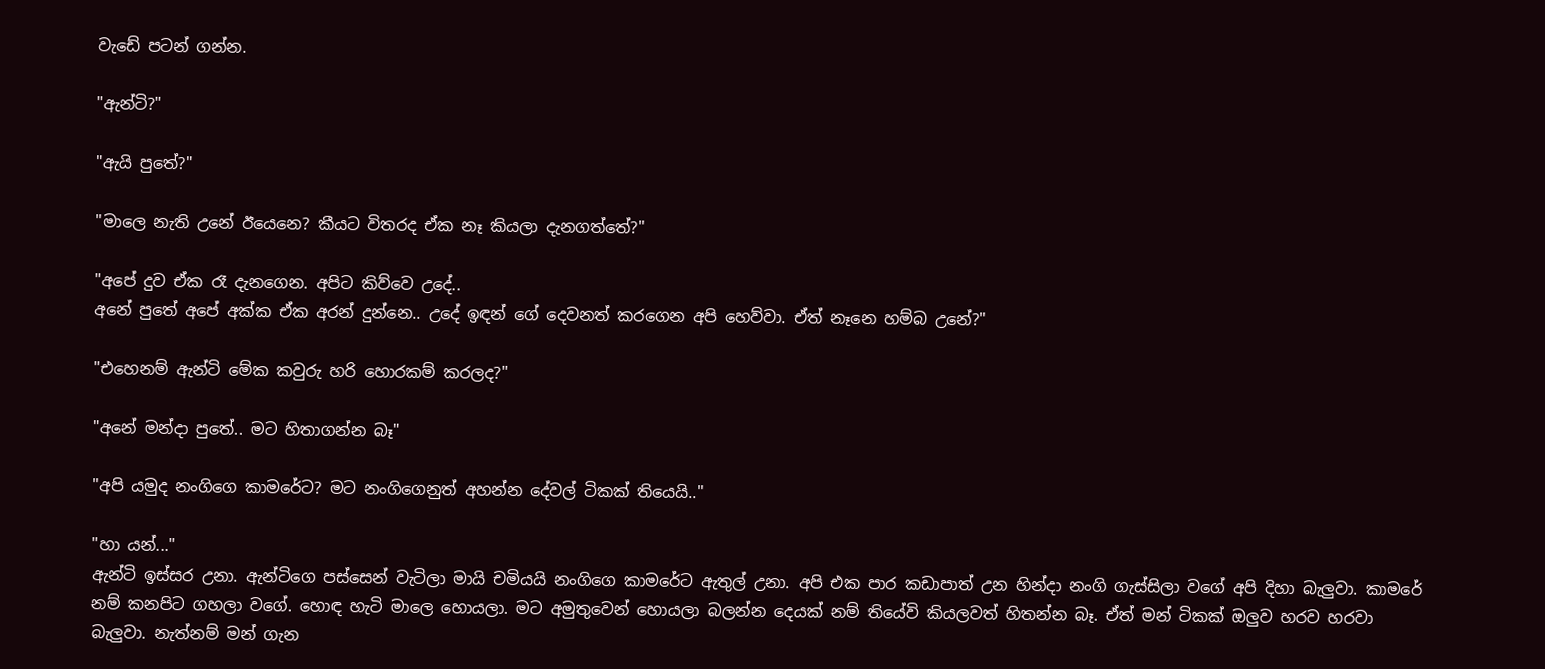වැඩේ පටන් ගන්න.

"ඇන්ටි?"

"ඇයි පුතේ?"

"මාලෙ නැති උනේ ඊයෙනෙ? කීයට විතරද ඒක නෑ කියලා දැනගත්තේ?"

"අපේ දුව ඒක රෑ දැනගෙන. අපිට කිව්වෙ උදේ..
අනේ පුතේ අපේ අක්ක ඒක අරන් දුන්නෙ.. උදේ ඉඳන් ගේ දෙවනත් කරගෙන අපි හෙව්වා. ඒත් නෑනෙ හම්බ උනේ?"

"එහෙනම් ඇන්ටි මේක කවුරු හරි හොරකම් කරලද?"

"අනේ මන්දා පුතේ.. මට හිතාගන්න බෑ"

"අපි යමුද නංගිගෙ කාමරේට? මට නංගිගෙනුත් අහන්න දේවල් ටිකක් තියෙයි.."

"හා යන්..."
ඇන්ටි ඉස්සර උනා. ඇන්ටිගෙ පස්සෙන් වැටිලා මායි චමියයි නංගිගෙ කාමරේට ඇතුල් උනා. අපි එක පාර කඩාපාත් උන හින්දා නංගි ගැස්සිලා වගේ අපි දිහා බැලුවා. කාමරේ නම් කනපිට ගහලා වගේ. හොඳ හැටි මාලෙ හොයලා. මට අමුතුවෙන් හොයලා බලන්න දෙයක් නම් තියේවි කියලවත් හිතන්න බෑ. ඒත් මන් ටිකක් ඔලුව හරව හරවා බැලුවා. නැත්නම් මන් ගැන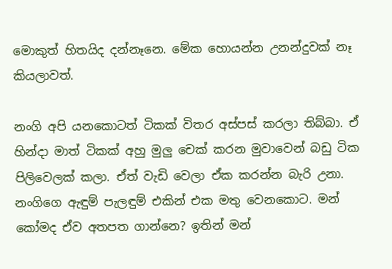මොකුත් හිතයිද දන්නෑනෙ. මේක හොයන්න උනන්දුවක් නෑ කියලාවත්.

නංගි අපි යනකොටත් ටිකක් විතර අස්පස් කරලා තිබ්බා. ඒ හින්දා මාත් ටිකක් අහු මුලු චෙක් කරන මුවාවෙන් බඩු ටික පිලිවෙලක් කලා. ඒත් වැඩි වෙලා ඒක කරන්න බැරි උනා. නංගිගෙ ඇඳුම් පැලඳුම් එකින් එක මතු වෙනකොට. මන් කෝමද ඒව අතපත ගාන්නෙ? ඉතින් මන්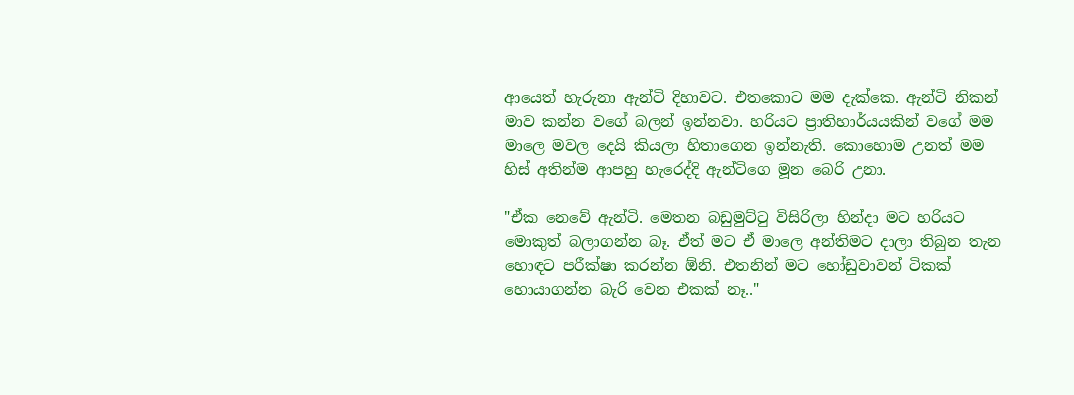ආයෙත් හැරුනා ඇන්ටි දිහාවට. එතකොට මම දැක්කෙ. ඇන්ටි නිකන් මාව කන්න වගේ බලන් ඉන්නවා. හරියට ප්‍රාතිහාර්යයකින් වගේ මම මාලෙ මවල දෙයි කියලා හිතාගෙන ඉන්නැති. කොහොම උනත් මම හිස් අතින්ම ආපහු හැරෙද්දි ඇන්ටිගෙ මූන බෙරි උනා.

"ඒක නෙවේ ඇන්ටි. මෙතන බඩුමුට්ටු විසිරිලා හින්දා මට හරියට මොකුත් බලාගන්න බෑ. ඒත් මට ඒ මාලෙ අන්තිමට දාලා තිබුන තැන හොඳට පරීක්ෂා කරන්න ඕනි. එතනින් මට හෝඩුවාවන් ටිකක් හොයාගන්න බැරි වෙන එකක් නෑ.."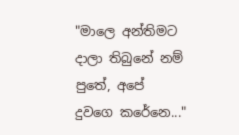"මාලෙ අන්තිමට දාලා තිබුනේ නම් පුතේ, අපේ දුවගෙ කරේනෙ..."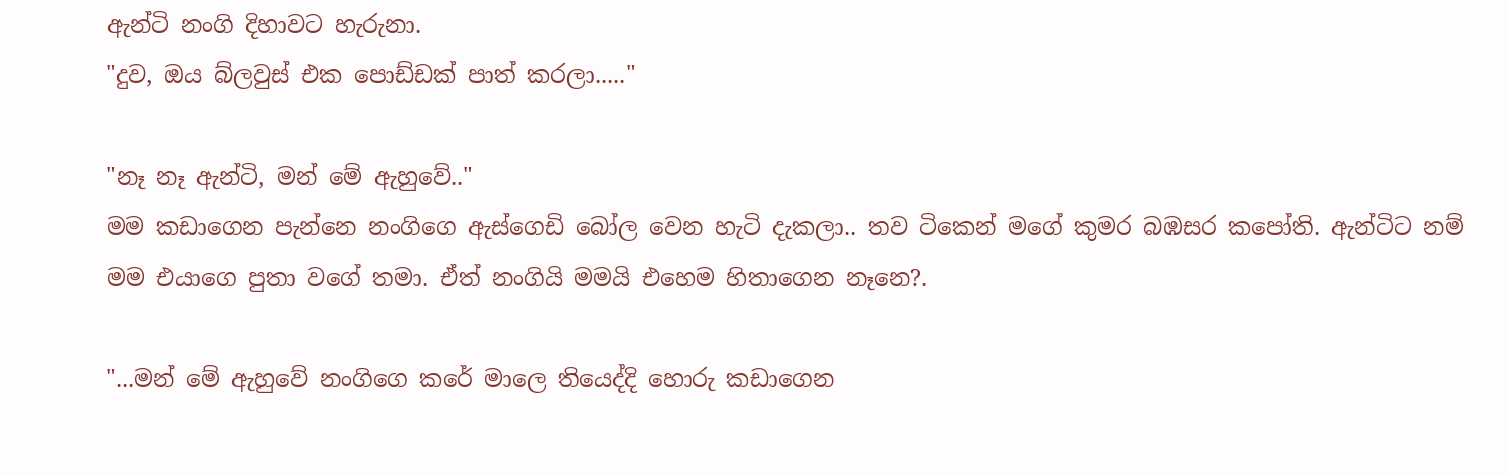ඇන්ටි නංගි දිහාවට හැරුනා.
"දුව, ඔය බ්ලවුස් එක පොඩ්ඩක් පාත් කරලා....."

"නෑ නෑ ඇන්ටි, මන් මේ ඇහුවේ.."
මම කඩාගෙන පැන්නෙ නංගිගෙ ඇස්ගෙඩි බෝල වෙන හැටි දැකලා.. තව ටිකෙන් මගේ කුමර බඹසර කපෝති. ඇන්ටිට නම් මම එයාගෙ පුතා වගේ තමා. ඒත් නංගියි මමයි එහෙම හිතාගෙන නෑනෙ?.

"...මන් මේ ඇහුවේ නංගිගෙ කරේ මාලෙ තියෙද්දි හොරු කඩාගෙන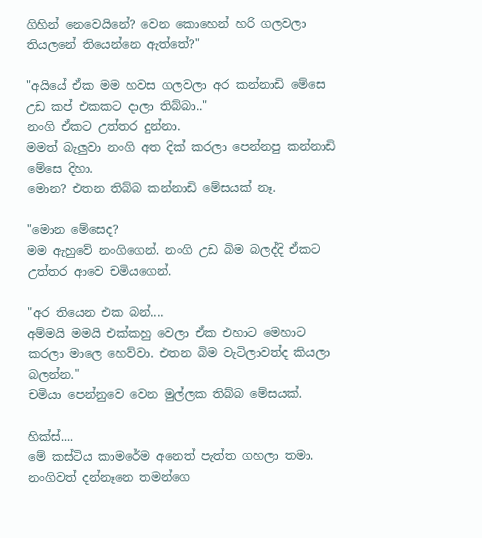ගිහින් නෙවෙයිනේ? වෙන කොහෙන් හරි ගලවලා තියලනේ තියෙන්නෙ ඇත්තේ?"

"අයියේ ඒක මම හවස ගලවලා අර කන්නාඩි මේසෙ උඩ කප් එකකට දාලා තිබ්බා.."
නංගි ඒකට උත්තර දුන්නා.
මමත් බැලුවා නංගි අත දික් කරලා පෙන්නපු කන්නාඩි මේසෙ දිහා.
මොන? එතන තිබ්බ කන්නාඩි මේසයක් නෑ.

"මොන මේසෙද?
මම ඇහුවේ නංගිගෙන්. නංගි උඩ බිම බලද්දි ඒකට උත්තර ආවෙ චමියගෙන්.

"අර තියෙන එක බන්....
අම්මයි මමයි එක්කහු වෙලා ඒක එහාට මෙහාට කරලා මාලෙ හෙව්වා. එතන බිම වැටිලාවත්ද කියලා බලන්න."
චමියා පෙන්නුවෙ වෙන මුල්ලක තිබ්බ මේසයක්.

හික්ස්....
මේ කස්ටිය කාමරේම අනෙත් පැත්ත ගහලා තමා. නංගිවත් දන්නෑනෙ තමන්ගෙ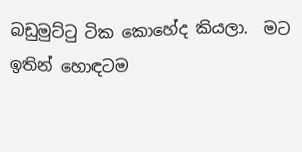බඩුමුට්ටු ටික කොහේද කියලා.  මට ඉතින් හොඳටම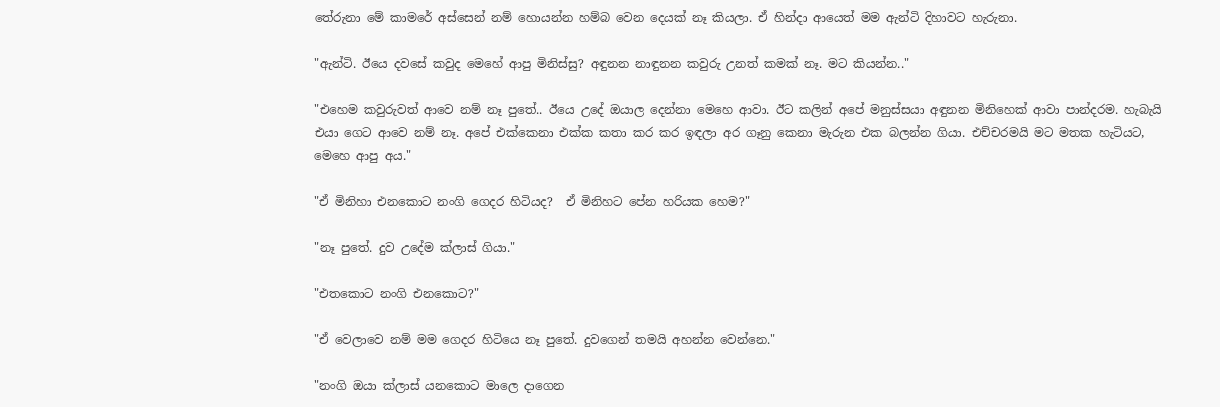තේරුනා මේ කාමරේ අස්සෙන් නම් හොයන්න හම්බ වෙන දෙයක් නෑ කියලා. ඒ හින්දා ආයෙත් මම ඇන්ටි දිහාවට හැරුනා.

"ඇන්ටි. ඊයෙ දවසේ කවුද මෙහේ ආපු මිනිස්සු? අඳුනන නාඳුනන කවුරු උනත් කමක් නෑ. මට කියන්න.."

"එහෙම කවුරුවත් ආවෙ නම් නෑ පුතේ.. ඊයෙ උදේ ඔයාල දෙන්නා මෙහෙ ආවා. ඊට කලින් අපේ මනුස්සයා අඳුනන මිනිහෙක් ආවා පාන්දරම. හැබැයි එයා ගෙට ආවෙ නම් නෑ. අපේ එක්කෙනා එක්ක කතා කර කර ඉඳලා අර ගෑනු කෙනා මැරුන එක බලන්න ගියා. එච්චරමයි මට මතක හැටියට, මෙහෙ ආපු අය."

"ඒ මිනිහා එනකොට නංගි ගෙදර හිටියද?  ඒ මිනිහට පේන හරියක හෙම?"

"නෑ පුතේ. දුව උදේම ක්ලාස් ගියා."

"එතකොට නංගි එනකොට?"

"ඒ වෙලාවෙ නම් මම ගෙදර හිටියෙ නෑ පුතේ. දුවගෙන් තමයි අහන්න වෙන්නෙ."

"නංගි ඔයා ක්ලාස් යනකොට මාලෙ දාගෙන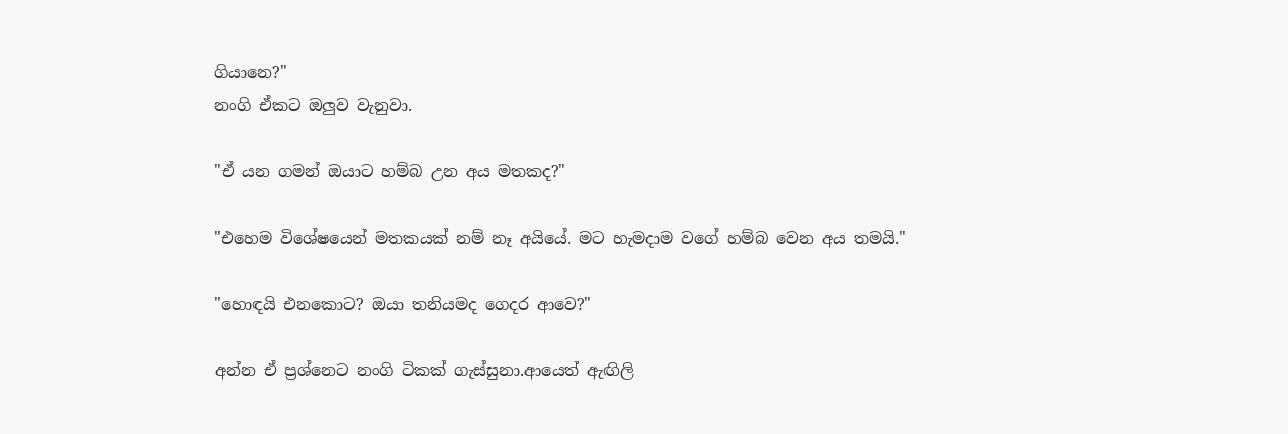ගියානෙ?"
නංගි ඒකට ඔලුව වැනුවා.

"ඒ යන ගමන් ඔයාට හම්බ උන අය මතකද?"

"එහෙම විශේෂයෙන් මතකයක් නම් නෑ අයියේ. මට හැමදාම වගේ හම්බ වෙන අය තමයි."

"හොඳයි එනකොට? ඔයා තනියමද ගෙදර ආවෙ?"

අන්න ඒ ප්‍රශ්නෙට නංගි ටිකක් ගැස්සුනා.ආයෙත් ඇඟිලි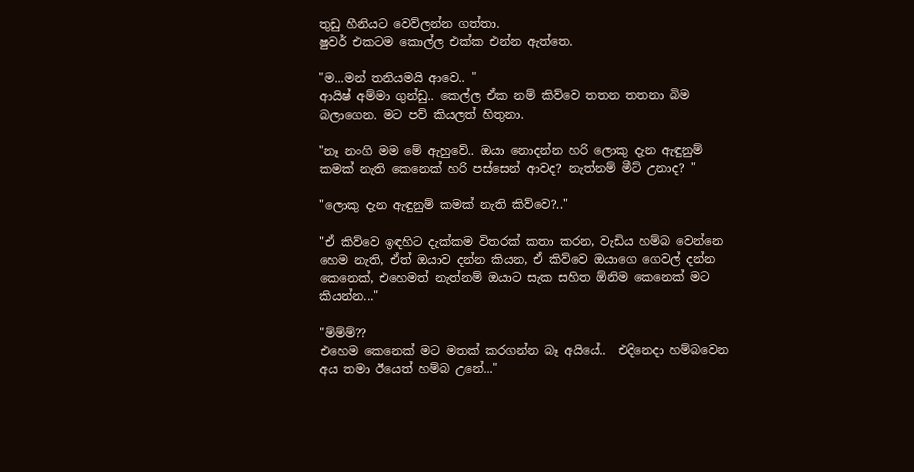තුඩු හීනියට වෙව්ලන්න ගත්තා.
ෂුවර් එකටම කොල්ල එක්ක එන්න ඇත්තෙ.

"ම...මන් තනියමයි ආවෙ.. "
ආයිෂ් අම්මා ගුන්ඩු.. කෙල්ල ඒක නම් කිව්වෙ තතන තතනා බිම බලාගෙන. මට පව් කියලත් හිතුනා.

"නෑ නංගි මම මේ ඇහුවේ.. ඔයා නොදන්න හරි ලොකු දැන ඇඳුනුම් කමක් නැති කෙනෙක් හරි පස්සෙන් ආවද? නැත්නම් මීට් උනාද? "

"ලොකු දැන ඇඳුනුම් කමක් නැති කිව්වෙ?.."

"ඒ කිව්වෙ ඉඳහිට දැක්කම විතරක් කතා කරන, වැඩිය හම්බ වෙන්නෙ හෙම නැති, ඒත් ඔයාව දන්න කියන, ඒ කිව්වෙ ඔයාගෙ ගෙවල් දන්න කෙනෙක්, එහෙමත් නැත්නම් ඔයාට සැක සහිත ඕනිම කෙනෙක් මට කියන්න..."

"ම්ම්ම්??
එහෙම කෙනෙක් මට මතක් කරගන්න බෑ අයියේ..  එදිනෙදා හම්බවෙන අය තමා ඊයෙත් හම්බ උනේ..."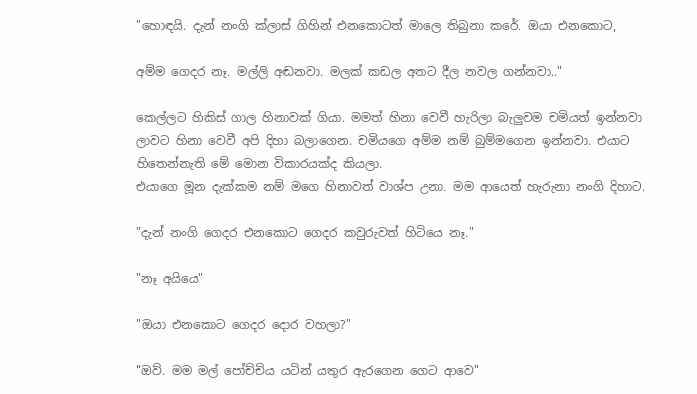"හොඳයි. දැන් නංගි ක්ලාස් ගිහින් එනකොටත් මාලෙ තිබුනා කරේ. ඔයා එනකොට,

අම්ම ගෙදර නෑ. මල්ලි අඬනවා. මලක් කඩල අතට දීල නවල ගන්නවා.."

කෙල්ලට හිකිස් ගාල හිනාවක් ගියා. මමත් හිනා වෙවී හැරිලා බැලුවම චමියත් ඉන්නවා ලාවට හිනා වෙවී අපි දිහා බලාගෙන. චමියගෙ අම්ම නම් බුම්මගෙන ඉන්නවා. එයාට හිතෙන්නැති මේ මොන විකාරයක්ද කියලා.
එයාගෙ මූන දැක්කම නම් මගෙ හිනාවත් වාශ්ප උනා. මම ආයෙත් හැරුනා නංගි දිහාට.

"දැන් නංගි ගෙදර එනකොට ගෙදර කවුරුවත් හිටියෙ නෑ."

"නෑ අයියෙ"

"ඔයා එනකොට ගෙදර දොර වහලා?"

"ඔව්. මම මල් පෝච්චිය යටින් යතුර ඇරගෙන ගෙට ආවෙ"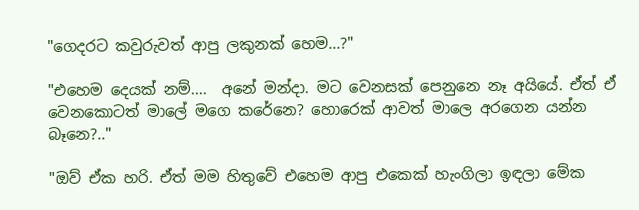"ගෙදරට කවුරුවත් ආපු ලකුනක් හෙම...?"

"එහෙම දෙයක් නම්....  අනේ මන්දා. මට වෙනසක් පෙනුනෙ නෑ අයියේ. ඒත් ඒ වෙනකොටත් මාලේ මගෙ කරේනෙ? හොරෙක් ආවත් මාලෙ අරගෙන යන්න බෑනෙ?.."

"ඔව් ඒක හරි. ඒත් මම හිතුවේ එහෙම ආපු එකෙක් හැංගිලා ඉඳලා මේක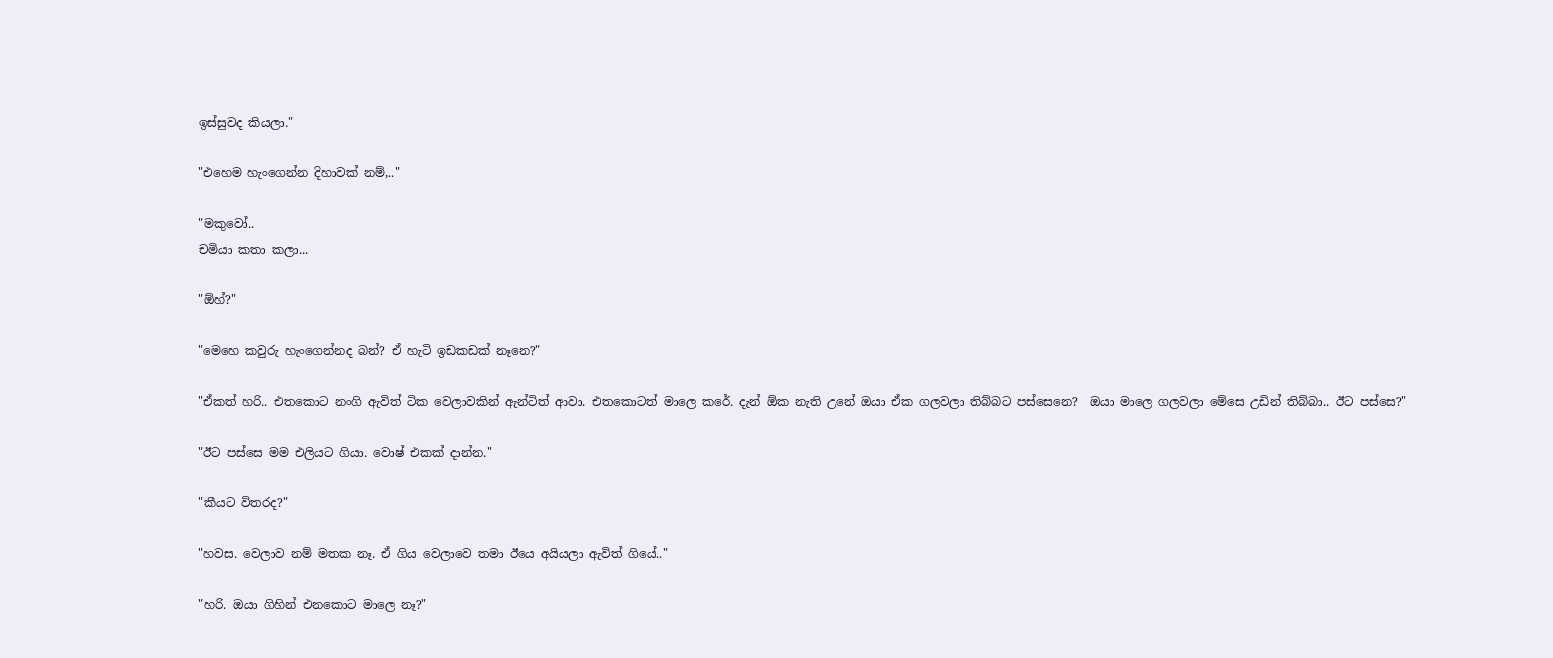ඉස්සුවද කියලා."

"එහෙම හැංගෙන්න දිහාවක් නම්,.."

"මකුවෝ..
චමියා කතා කලා...

"ඕහ්?"

"මෙහෙ කවුරු හැංගෙන්නද බන්? ඒ හැටි ඉඩකඩක් නෑනෙ?"

"ඒකත් හරි.. එතකොට නංගි ඇවිත් ටික වෙලාවකින් ඇන්ටිත් ආවා. එතකොටත් මාලෙ කරේ. දැන් ඕක නැති උනේ ඔයා ඒක ගලවලා තිබ්බට පස්සෙනෙ?  ඔයා මාලෙ ගලවලා මේසෙ උඩින් තිබ්බා.. ඊට පස්සෙ?"

"ඊට පස්සෙ මම එලියට ගියා. වොෂ් එකක් දාන්න."

"කීයට විතරද?"

"හවස. වෙලාව නම් මතක නෑ. ඒ ගිය වෙලාවෙ තමා ඊයෙ අයියලා ඇවිත් ගියේ.."

"හරි. ඔයා ගිහින් එනකොට මාලෙ නෑ?"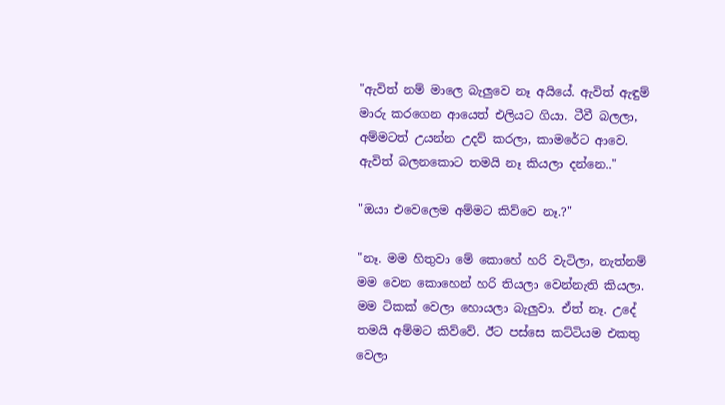"ඇවිත් නම් මාලෙ බැලුවෙ නෑ අයියේ. ඇවිත් ඇඳුම් මාරු කරගෙන ආයෙත් එලියට ගියා. ටීවී බලලා, අම්මටත් උයන්න උදව් කරලා, කාමරේට ආවෙ. ඇවිත් බලනකොට තමයි නෑ කියලා දන්නෙ.."

"ඔයා එවෙලෙම අම්මට කිව්වෙ නෑ.?"

"නෑ. මම හිතුවා මේ කොහේ හරි වැටිලා, නැත්නම් මම වෙන කොහෙන් හරි තියලා වෙන්නැති කියලා. මම ටිකක් වෙලා හොයලා බැලුවා. ඒත් නෑ. උදේ තමයි අම්මට කිව්වේ. ඊට පස්සෙ කට්ටියම එකතු වෙලා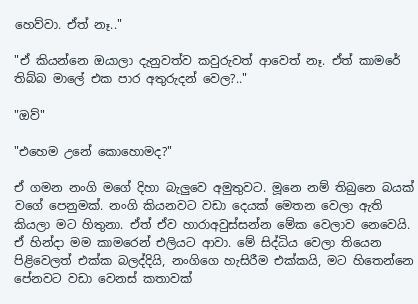හෙව්වා. ඒත් නෑ.."

"ඒ කියන්නෙ ඔයාලා දැනුවත්ව කවුරුවත් ආවෙත් නෑ. ඒත් කාමරේ තිබ්බ මාලේ එක පාර අතුරුදන් වෙල?.."

"ඔව්"

"එහෙම උනේ කොහොමද?"

ඒ ගමන නංගි මගේ දිහා බැලුවෙ අමුතුවට. මූනෙ නම් තිබුනෙ බයක් වගේ පෙනුමක්. නංගි කියනවට වඩා දෙයක් මෙතන වෙලා ඇති කියලා මට හිතුනා. ඒත් ඒව හාරාඅවුස්සන්න මේක වෙලාව නෙවෙයි. ඒ හින්දා මම කාමරෙන් එලියට ආවා. මේ සිද්ධිය වෙලා තියෙන පිළිවෙලත් එක්ක බලද්දියි, නංගිගෙ හැසිරීම එක්කයි, මට හිතෙන්නෙ පේනවට වඩා වෙනස් කතාවක්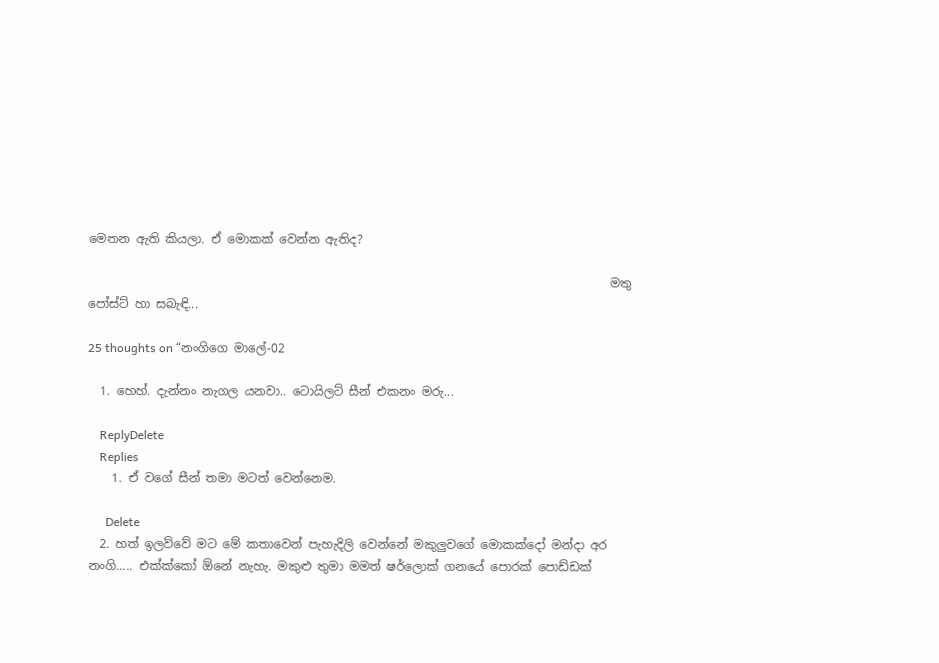මෙතන ඇති කියලා. ඒ මොකක් වෙන්න ඇතිද?

                                                                                       මතු පෝස්ට් හා සබැඳි...

25 thoughts on “නංගිගෙ මාලේ-02

  1. හෙහ්. දැන්නං නැගල යනවා.. ටොයිලට් සීන් එකනං මරු...

    ReplyDelete
    Replies
    1. ඒ වගේ සීන් තමා මටත් වෙන්නෙම.

      Delete
  2. හත් ඉලව්වේ මට මේ කතාවෙන් පැහැදිලි වෙන්නේ මකුලුවගේ මොකක්දෝ මන්දා අර නංගි..... එක්ක්කෝ ඕනේ නැහැ. මකුළු තුමා මමත් ෂර්ලොක් ගනයේ පොරක් පොඩ්ඩක්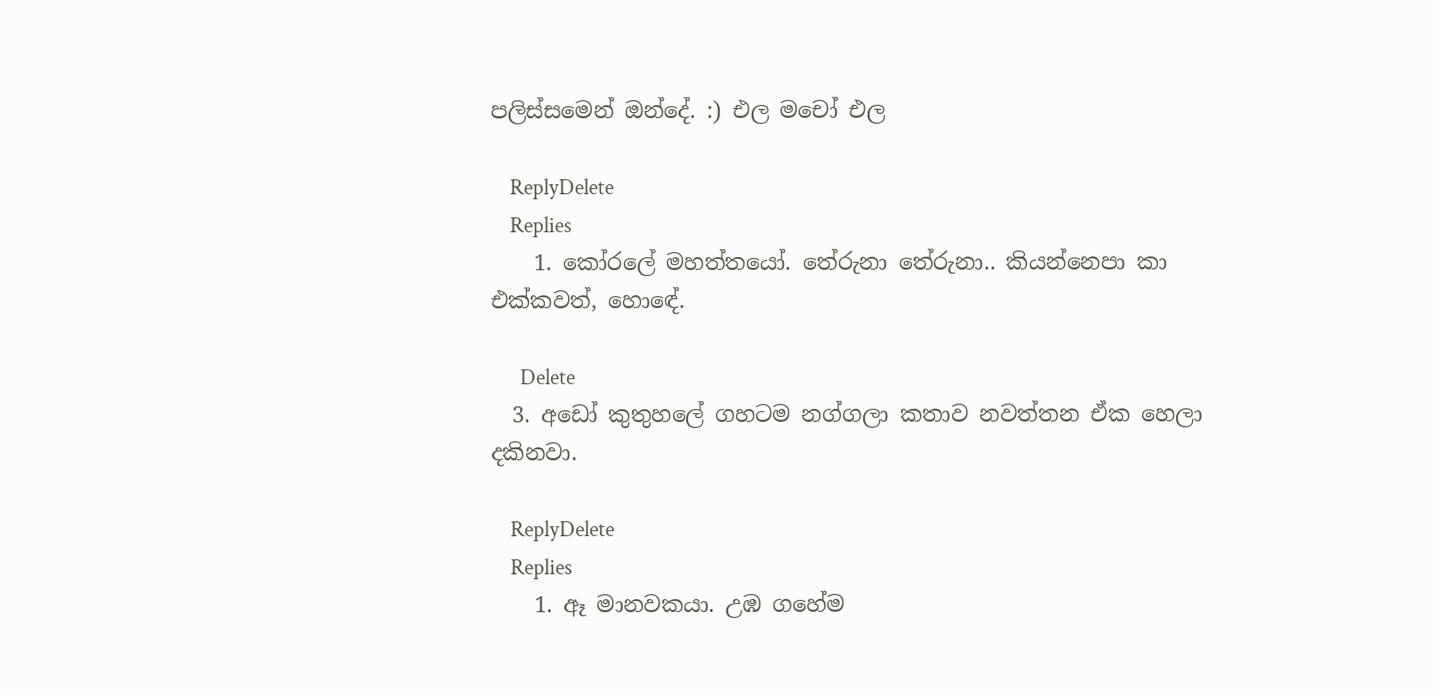පලිස්සමෙන් ඔන්දේ. :) එල මචෝ එල

    ReplyDelete
    Replies
    1. කෝරලේ මහත්තයෝ. තේරුනා තේරුනා.. කියන්නෙපා කා එක්කවත්, හොඳේ.

      Delete
  3. අඩෝ කුතුහලේ ගහටම නග්ගලා කතාව නවත්තන ඒක හෙලා දකිනවා.

    ReplyDelete
    Replies
    1. ඈ මානවකයා. උඹ ගහේම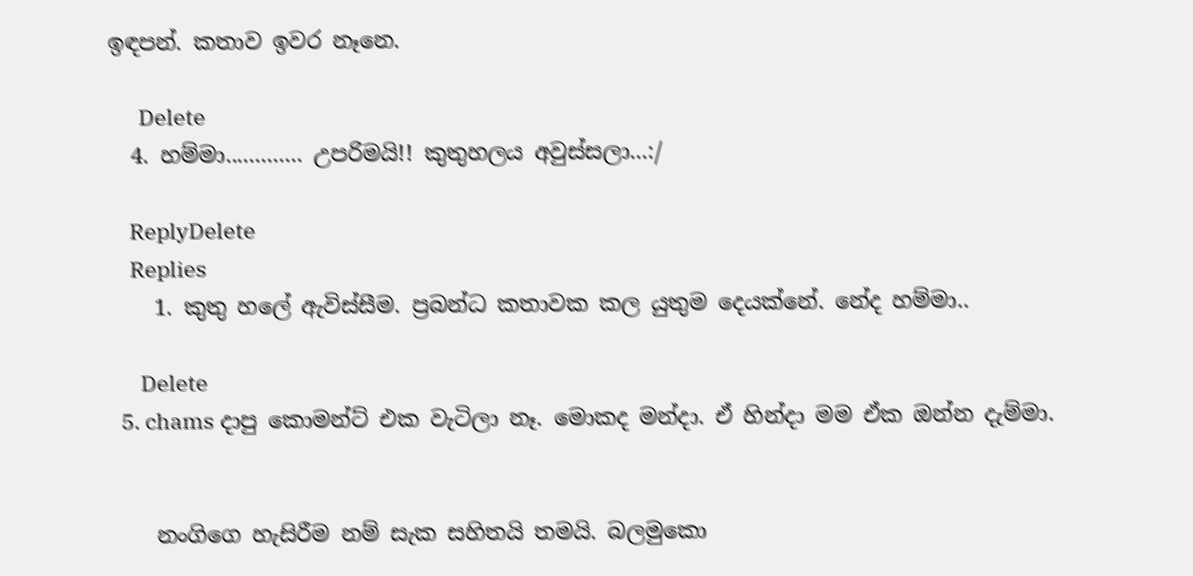ඉඳපන්. කතාව ඉවර නෑනෙ.

      Delete
  4. හම්මා............. උපරිමයි!! කුතුහලය අවුස්සලා...:/

    ReplyDelete
    Replies
    1. කුතු හලේ ඇවිස්සීම. ප්‍රබන්ධ කතාවක කල යුතුම දෙයක්නේ. නේද හම්මා..

      Delete
  5. chams දාපු කොමන්ට් එක වැටිලා නෑ. මොකද මන්දා. ඒ හින්දා මම ඒක ඔන්න දැම්මා.


    නංගිගෙ හැසිරීම නම් සැක සහිතයි තමයි. බලමුකො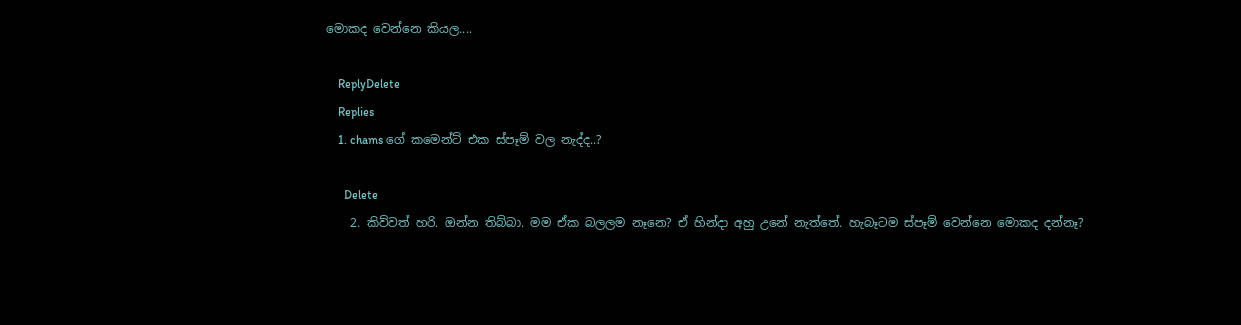මොකද වෙන්නෙ කියල....

    ReplyDelete
    Replies
    1. chams ගේ කමෙන්ට් එක ස්පෑම් වල නැද්ද..?

      Delete
    2. කිව්වත් හරි. ඔන්න තිබ්බා. මම ඒක බලලම නෑනෙ? ඒ හින්දා අහු උනේ නැත්තේ. හැබෑටම ස්පෑම් වෙන්නෙ මොකද දන්නෑ?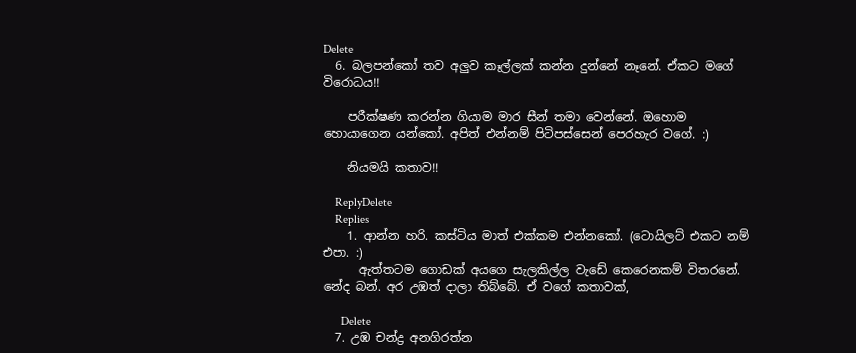Delete
  6. බලපන්කෝ තව අලුව කෑල්ලක් කන්න දුන්නේ නෑනේ. ඒකට මගේ විරොධය!!

    පරීක්ෂණ කරන්න ගියාම මාර සීන් තමා වෙන්නේ. ඔහොම හොයාගෙන යන්කෝ. අපිත් එන්නම් පිටිපස්සෙන් පෙරහැර වගේ. :)

    නියමයි කතාව!!

    ReplyDelete
    Replies
    1. ආන්න හරි. කස්ටිය මාත් එක්කම එන්නකෝ. (ටොයිලට් එකට නම් එපා. :)
      ඇත්තටම ගොඩක් අයගෙ සැලකිල්ල වැඩේ කෙරෙනකම් විතරනේ. නේද බන්. අර උඹත් දාලා තිබ්බේ. ඒ වගේ කතාවක්,

      Delete
  7. උඹ චන්ද්‍ර අනගිරත්න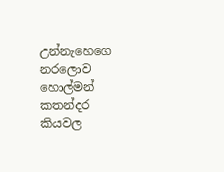උන්නැහෙගෙ නරලොව හොල්මන් කතන්දර කියවල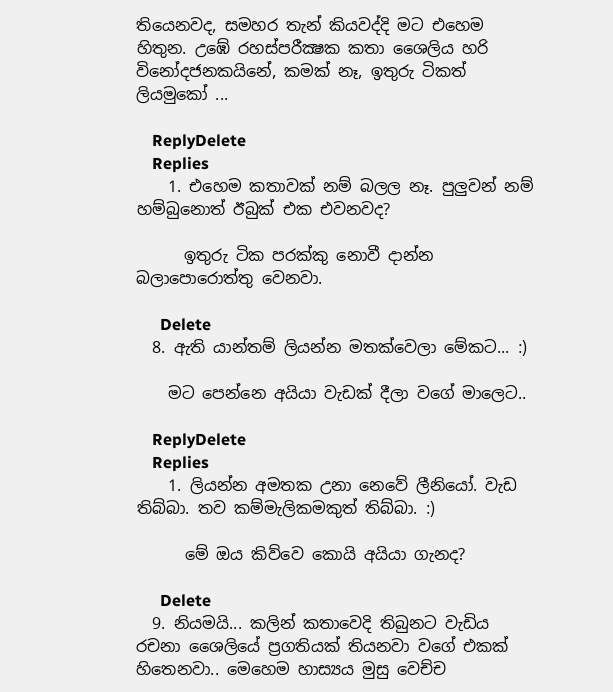තියෙනවද, සමහර තැන් කියවද්දි මට එහෙම හිතුන. උඹේ රහස්පරීක්‍ෂක කතා ‍ශෛලිය හරි විනෝදජනකයිනේ, කමක් නෑ, ඉතුරු ටිකත් ලියමුකෝ ...

    ReplyDelete
    Replies
    1. එහෙම කතාවක් නම් බලල නෑ. පුලුවන් නම් හම්බුනොත් ඊබුක් එක එවනවද?

      ඉතුරු ටික පරක්කු නොවී දාන්න බලාපොරොත්තු වෙනවා.

      Delete
  8. ඇති යාන්තම් ලියන්න මතක්වෙලා මේකට... :)

    මට පෙන්නෙ අයියා වැඩක් දීලා වගේ මාලෙට..

    ReplyDelete
    Replies
    1. ලියන්න අමතක උනා නෙවේ ලීනියෝ. වැඩ තිබ්බා. තව කම්මැලිකමකුත් තිබ්බා. :)

      මේ ඔය කිව්වෙ කොයි අයියා ගැනද?

      Delete
  9. නියමයි... කලින් කතාවෙදි තිබුනට වැඩිය රචනා ශෛලියේ ප්‍රගතියක් තියනවා වගේ එකක් හිතෙනවා.. මෙහෙම හාස්‍යය මුසු වෙච්ච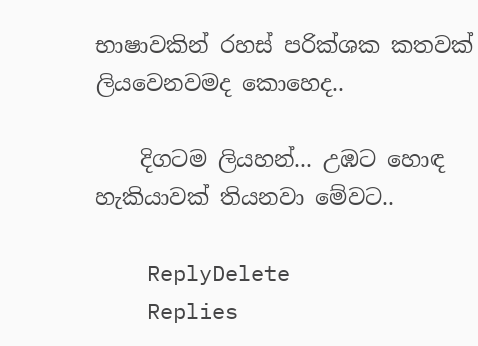භාෂාවකින් රහස් පරික්ශක කතවක් ලියවෙනවමද කොහෙද..

    දිගටම ලියහන්... උඹට හොඳ හැකියාවක් තියනවා මේවට..

    ReplyDelete
    Replies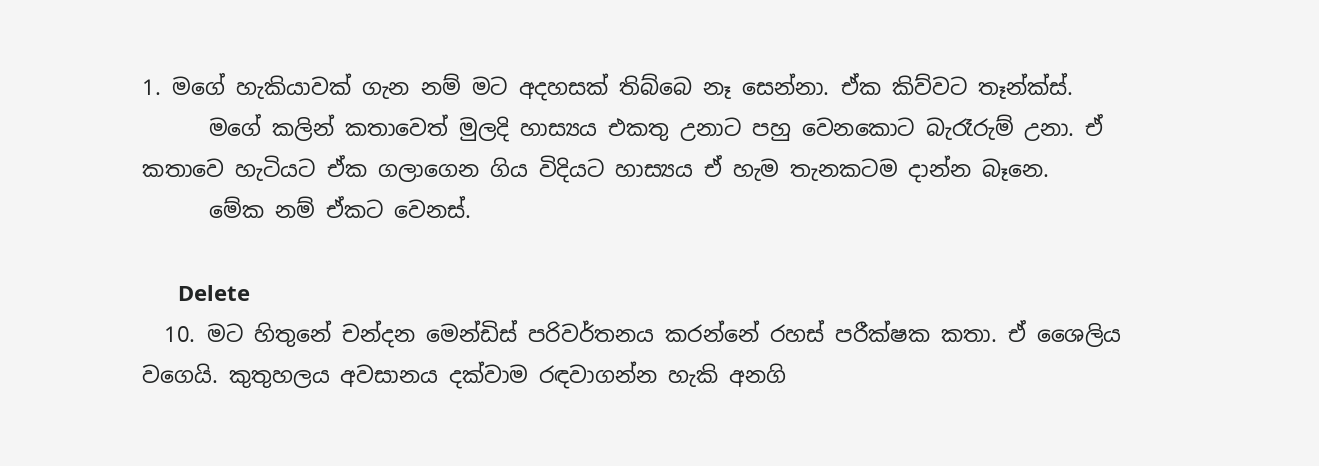1. මගේ හැකියාවක් ගැන නම් මට අදහසක් තිබ්බෙ නෑ සෙන්නා. ඒක කිව්වට තෑන්ක්ස්.
      මගේ කලින් කතාවෙත් මුලදි හාස්‍යය එකතු උනාට පහු වෙනකොට බැරෑරුම් උනා. ඒ කතාවෙ හැටියට ඒක ගලාගෙන ගිය විදියට හාස්‍යය ඒ හැම තැනකටම දාන්න බෑනෙ.
      මේක නම් ඒකට වෙනස්.

      Delete
  10. මට හිතුනේ චන්දන මෙන්ඩිස් පරිවර්තනය කරන්නේ රහස් පරීක්ෂක කතා. ඒ ශෛලිය වගෙයි. කුතුහලය අවසානය දක්වාම රඳවාගන්න හැකි අනගි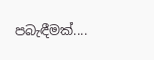පබැඳීමක්....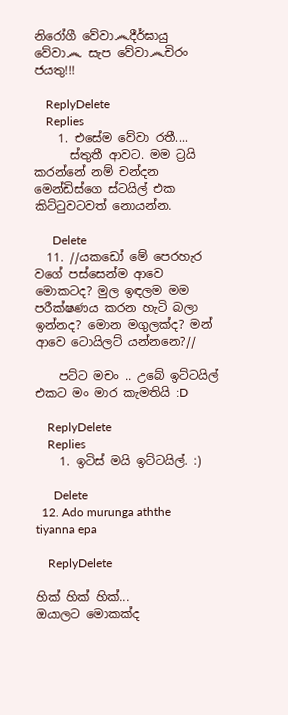නිරෝගී වේවා෴දීර්ඝායු වේවා෴ සැප වේවා෴චිරං ජයතු!!!

    ReplyDelete
    Replies
    1. එසේම වේවා රතී....
      ස්තුතී ආවට. මම ට්‍රයි කරන්නේ නම් චන්දන මෙන්ඩිස්ගෙ ස්ටයිල් එක කිට්ටුවටවත් නොයන්න.

      Delete
  11. //යකඩෝ මේ පෙරහැර වගේ පස්සෙන්ම ආවෙ මොකටද? මුල ඉඳලම මම පරීක්ෂණය කරන හැටි බලා ඉන්නද? මොන මගුලක්ද? මන් ආවෙ ටොයිලට් යන්නනෙ?//

    පට්ට මචං .. උබේ ඉට්ටයිල් එකට මං මාර කැමතියි :D

    ReplyDelete
    Replies
    1. ඉටිස් මයි ඉට්ටයිල්. :)

      Delete
  12. Ado murunga aththe tiyanna epa

    ReplyDelete

හික් හික් හික්...
ඔයාලට මොකක්ද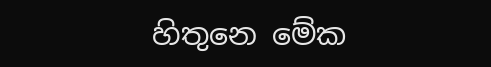හිතුනෙ මේක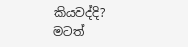කියවද්දි?
මටත්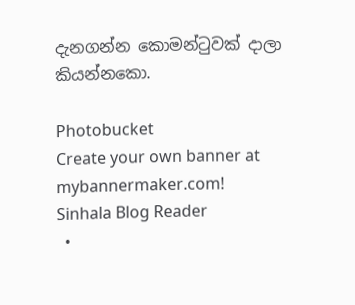දැනගන්න කොමන්ටුවක් දාලා කියන්නකො.

Photobucket
Create your own banner at mybannermaker.com!
Sinhala Blog Reader
  •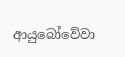ආයුබෝවේවා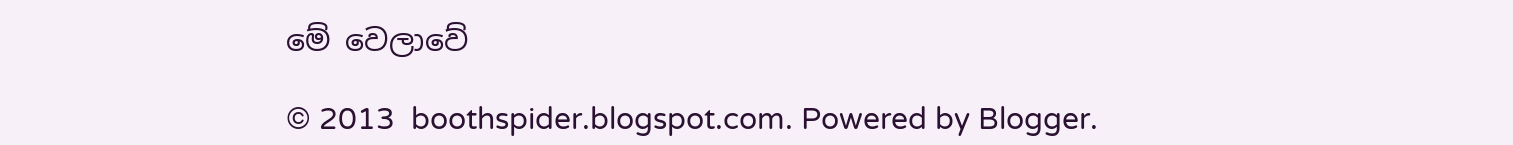මේ වෙලාවේ

© 2013  boothspider.blogspot.com. Powered by Blogger.